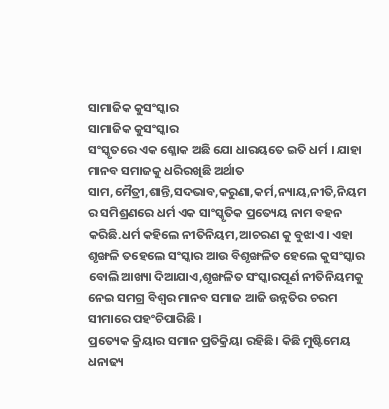ସାମାଜିକ କୁସଂସ୍କାର
ସାମାଜିକ କୁସଂସ୍କାର
ସଂସ୍କୃତରେ ଏକ ଶ୍ଳୋକ ଅଛି ଯୋ ଧାରୟତେ ଇତି ଧର୍ମ । ଯାହା ମାନବ ସମାଜକୁ ଧରିରଖିଛି ଅର୍ଥାତ ସାମ,ମୈତ୍ରୀ,ଶାନ୍ତି,ସଦଭାବ,କରୁଣା,କର୍ମ,ନ୍ୟାୟ,ନୀତି,ନିୟମ ର ସମିଶ୍ରଣରେ ଧର୍ମ ଏକ ସାଂସ୍କୃତିକ ପ୍ରତ୍ୟେୟ ନାମ ବହନ କରିଛି.ଧର୍ମ କହିଲେ ନୀତିନିୟମ,ଆଚରଣ କୁ ବୁଝାଏ। ଏହା ଶୃଙ୍ଖଳି ତହେଲେ ସଂସ୍କାର ଆଉ ବିଶୃଙ୍ଖଳିତ ହେଲେ କୁସଂସ୍କାର ବୋଲି ଆଖ୍ୟା ଦିଆଯାଏ,ଶୃଙ୍ଖଳିତ ସଂସ୍କାରପୂର୍ଣ ନୀତିନିୟମକୁ ନେଇ ସମଗ୍ର ବିଶ୍ଵର ମାନବ ସମାଜ ଆଜି ଉନ୍ନତିର ଚରମ ସୀମାରେ ପହଂଚିପାରିଛି ।
ପ୍ରତ୍ୟେକ କ୍ରିୟାର ସମାନ ପ୍ରତିକ୍ରିୟା ରହିଛି। କିଛି ମୁଷ୍ଟିମେୟ ଧନାଢ୍ୟ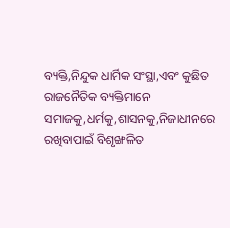ବ୍ୟକ୍ତି,ନିନ୍ଦୁକ ଧାର୍ମିକ ସଂସ୍ଥା,ଏବଂ କୁଛିତ ରାଜନୈତିକ ବ୍ୟକ୍ତିମାନେ ସମାଜକୁ,ଧର୍ମକୁ,ଶାସନକୁ,ନିଜାଧୀନରେ ରଖିବାପାଇଁ ବିଶୃଙ୍ଖଳିତ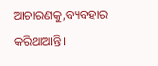ଆଚାରଣକୁ,ବ୍ୟବହାର କରିଥାଆନ୍ତି।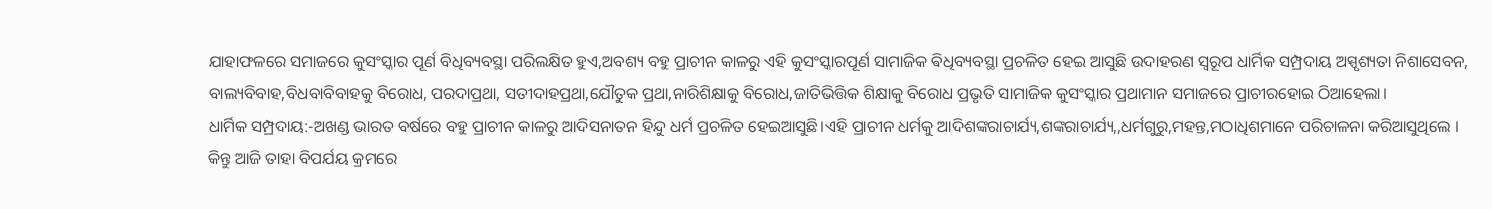ଯାହାଫଳରେ ସମାଜରେ କୁସଂସ୍କାର ପୂର୍ଣ ବିଧିବ୍ୟବସ୍ଥା ପରିଲକ୍ଷିତ ହୁଏ,ଅବଶ୍ୟ ବହୁ ପ୍ରାଚୀନ କାଳରୁ ଏହି କୁସଂସ୍କାରପୂର୍ଣ ସାମାଜିକ ଵିଧିବ୍ୟବସ୍ଥା ପ୍ରଚଳିତ ହେଇ ଆସୁଛି ଉଦାହରଣ ସ୍ୱରୂପ ଧାର୍ମିକ ସମ୍ପ୍ରଦାୟ ଅସ୍ପୃଶ୍ୟତା ନିଶାସେବନ, ବାଲ୍ୟବିବାହ,ବିଧବାବିବାହକୁ ବିରୋଧ, ପରଦାପ୍ରଥା, ସତୀଦାହପ୍ରଥା,ଯୌତୁକ ପ୍ରଥା,ନାରିଶିକ୍ଷାକୁ ବିରୋଧ,ଜାତିଭିତ୍ତିକ ଶିକ୍ଷାକୁ ବିରୋଧ ପ୍ରଭୃତି ସାମାଜିକ କୁସଂସ୍କାର ପ୍ରଥାମାନ ସମାଜରେ ପ୍ରାଚୀରହୋଇ ଠିଆହେଲା।
ଧାର୍ମିକ ସମ୍ପ୍ରଦାୟ:-ଅଖଣ୍ଡ ଭାରତ ବର୍ଷରେ ବହୁ ପ୍ରାଚୀନ କାଳରୁ ଆଦିସନାତନ ହିନ୍ଦୁ ଧର୍ମ ପ୍ରଚଳିତ ହେଇଆସୁଛି।ଏହି ପ୍ରାଚୀନ ଧର୍ମକୁ ଆଦିଶଙ୍କରାଚାର୍ଯ୍ୟ,ଶଙ୍କରାଚାର୍ଯ୍ୟ,,ଧର୍ମଗୁରୁ,ମହନ୍ତ,ମଠାଧିଶମାନେ ପରିଚାଳନା କରିଆସୁଥିଲେ ।
କିନ୍ତୁ ଆଜି ତାହା ବିପର୍ଯୟ କ୍ରମରେ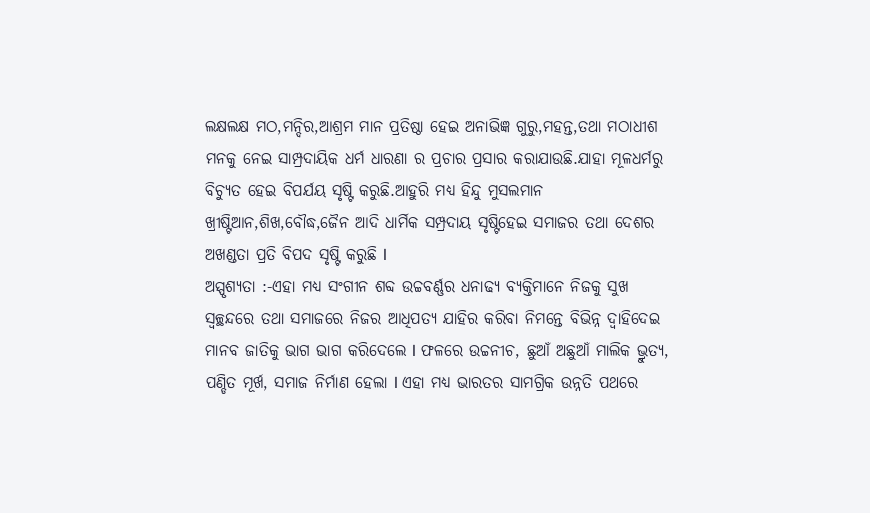ଲକ୍ଷଲକ୍ଷ ମଠ,ମନ୍ଦିର,ଆଶ୍ରମ ମାନ ପ୍ରତିଷ୍ଠା ହେଇ ଅନାଭିଜ୍ଞ ଗୁରୁ,ମହନ୍ତ,ତଥା ମଠାଧୀଶ ମନକୁ ନେଇ ସାମ୍ପ୍ରଦାୟିକ ଧର୍ମ ଧାରଣା ର ପ୍ରଚାର ପ୍ରସାର କରାଯାଉଛି.ଯାହା ମୂଳଧର୍ମରୁ ବିଚ୍ୟୁତ ହେଇ ବିପର୍ଯୟ ସୃଷ୍ଟି କରୁଛି.ଆହୁରି ମଧ୍ୟ ହିନ୍ଦୁ ମୁସଲମାନ ଖ୍ରୀଷ୍ଟିଆନ,ଶିଖ,ବୌଦ୍ଧ,ଜୈନ ଆଦି ଧାର୍ମିକ ସମ୍ପ୍ରଦାୟ ସୃଷ୍ଟିହେଇ ସମାଜର ତଥା ଦେଶର ଅଖଣ୍ଡତା ପ୍ରତି ବିପଦ ସୃଷ୍ଟି କରୁଛି I
ଅସ୍ପୃଶ୍ୟତା :-ଏହା ମଧ୍ୟ ସଂଗୀନ ଶବ୍ଦ ଉଚ୍ଚବର୍ଣ୍ଣର ଧନାଢ୍ୟ ବ୍ୟକ୍ତିମାନେ ନିଜକୁ ସୁଖ ସ୍ୱଚ୍ଛନ୍ଦରେ ତଥା ସମାଜରେ ନିଜର ଆଧିପତ୍ୟ ଯାହିର କରିବା ନିମନ୍ତେ ବିଭିନ୍ନ ଦ୍ୱାହିଦେଇ ମାନବ ଜାତିକୁ ଭାଗ ଭାଗ କରିଦେଲେ I ଫଳରେ ଉଚ୍ଚନୀଚ, ଛୁଆଁ ଅଛୁଆଁ ମାଲିକ ଭ୍ରୁତ୍ୟ, ପଣ୍ଡିତ ମୂର୍ଖ, ସମାଜ ନିର୍ମାଣ ହେଲା I ଏହା ମଧ୍ୟ ଭାରତର ସାମଗ୍ରିକ ଉନ୍ନତି ପଥରେ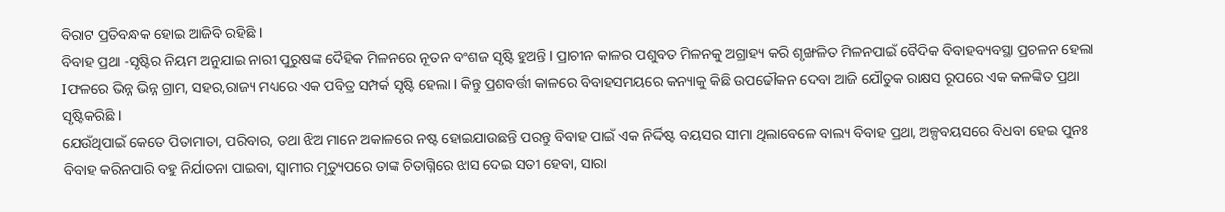ବିରାଟ ପ୍ରତିବନ୍ଧକ ହୋଇ ଆଜିବି ରହିଛି I
ବିବାହ ପ୍ରଥା -ସୃଷ୍ଟିର ନିୟମ ଅନୁଯାଇ ନାରୀ ପୁରୁଷଙ୍କ ଦୈହିକ ମିଳନରେ ନୂତନ ବଂଶଜ ସୃଷ୍ଟି ହୁଅନ୍ତି I ପ୍ରାଚୀନ କାଳର ପଶୁବତ ମିଳନକୁ ଅଗ୍ରାହ୍ୟ କରି ଶୃଙ୍ଖଳିତ ମିଳନପାଇଁ ବୈଦିକ ବିବାହବ୍ୟବସ୍ଥା ପ୍ରଚଳନ ହେଲା Iଫଳରେ ଭିନ୍ନ ଭିନ୍ନ ଗ୍ରାମ, ସହର,ରାଜ୍ୟ ମଧ୍ୟରେ ଏକ ପବିତ୍ର ସମ୍ପର୍କ ସୃଷ୍ଟି ହେଲା I କିନ୍ତୁ ପ୍ରଶବର୍ତ୍ତୀ କାଳରେ ବିବାହସମୟରେ କନ୍ୟାକୁ କିଛି ଉପଢୌକନ ଦେବା ଆଜି ଯୌତୁକ ରାକ୍ଷସ ରୂପରେ ଏକ କଳଙ୍କିତ ପ୍ରଥା ସୃଷ୍ଟିକରିଛି I
ଯେଉଁଥିପାଇଁ କେତେ ପିତାମାତା, ପରିବାର, ତଥା ଝିଅ ମାନେ ଅକାଳରେ ନଷ୍ଟ ହୋଇଯାଉଛନ୍ତି ପରନ୍ତୁ ବିବାହ ପାଇଁ ଏକ ନିର୍ଦ୍ଦିଷ୍ଟ ବୟସର ସୀମା ଥିଲାବେଳେ ବାଲ୍ୟ ବିବାହ ପ୍ରଥା, ଅଳ୍ପବୟସରେ ବିଧବା ହେଇ ପୁନଃ ବିବାହ କରିନପାରି ବହୁ ନିର୍ଯାତନା ପାଇବା, ସ୍ୱାମୀର ମୃତ୍ୟୁପରେ ତାଙ୍କ ଚିତାଗ୍ନିରେ ଝାସ ଦେଇ ସତୀ ହେବା, ସାରା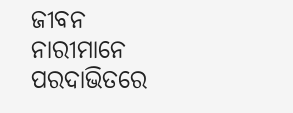ଜୀବନ ନାରୀମାନେ ପରଦାଭିତରେ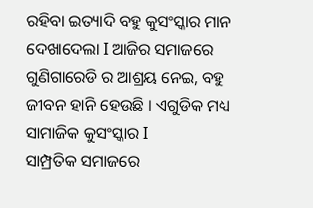ରହିବା ଇତ୍ୟାଦି ବହୁ କୁସଂସ୍କାର ମାନ ଦେଖାଦେଲା I ଆଜିର ସମାଜରେ ଗୁଣିଗାରେଡି ର ଆଶ୍ରୟ ନେଇ, ବହୁ ଜୀବନ ହାନି ହେଉଛି । ଏଗୁଡିକ ମଧ୍ୟ ସାମାଜିକ କୁସଂସ୍କାର I
ସାମ୍ପ୍ରତିକ ସମାଜରେ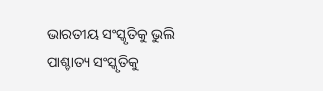ଭାରତୀୟ ସଂସ୍କୃତିକୁ ଭୁଲି ପାଶ୍ଚାତ୍ୟ ସଂସ୍କୃତିକୁ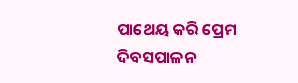ପାଥେୟ କରି ପ୍ରେମ ଦିବସପାଳନ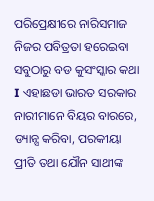ପରିପ୍ରେକ୍ଷୀରେ ନାରିସମାଜ ନିଜର ପବିତ୍ରତା ହରେଇବା ସବୁଠାରୁ ବଡ କୁସଂସ୍କାର କଥା I ଏହାଛଡା ଭାରତ ସରକାର ନାରୀମାନେ ବିୟର ବାରରେ, ଡ୍ୟାନ୍ସ କରିବା, ପରକୀୟା ପ୍ରୀତି ତଥା ଯୌନ ସାଥୀଙ୍କ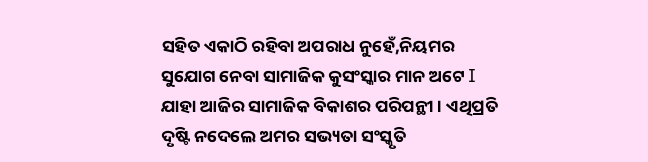ସହିତ ଏକାଠି ରହିବା ଅପରାଧ ନୁହେଁ,ନିୟମର ସୁଯୋଗ ନେବା ସାମାଜିକ କୁସଂସ୍କାର ମାନ ଅଟେ I ଯାହା ଆଜିର ସାମାଜିକ ବିକାଶର ପରିପନ୍ଥୀ । ଏଥିପ୍ରତି ଦୃଷ୍ଟି ନଦେଲେ ଅମର ସଭ୍ୟତା ସଂସ୍କୃତି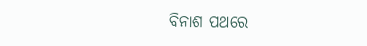ବିନାଶ ପଥରେ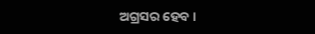ଅଗ୍ରସର ହେବ ।